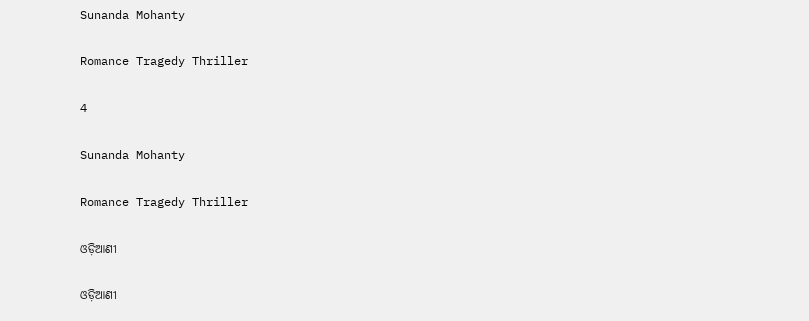Sunanda Mohanty

Romance Tragedy Thriller

4

Sunanda Mohanty

Romance Tragedy Thriller

ଓଡ଼ିଆଣୀ

ଓଡ଼ିଆଣୀ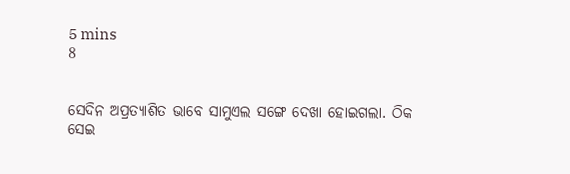5 mins
8


ସେଦିନ ଅପ୍ରତ୍ୟାଶିତ ଭାବେ ସାମୁଏଲ ସଙ୍ଗେ ଦେଖା ହୋଇଗଲା. ଠିକ ସେଇ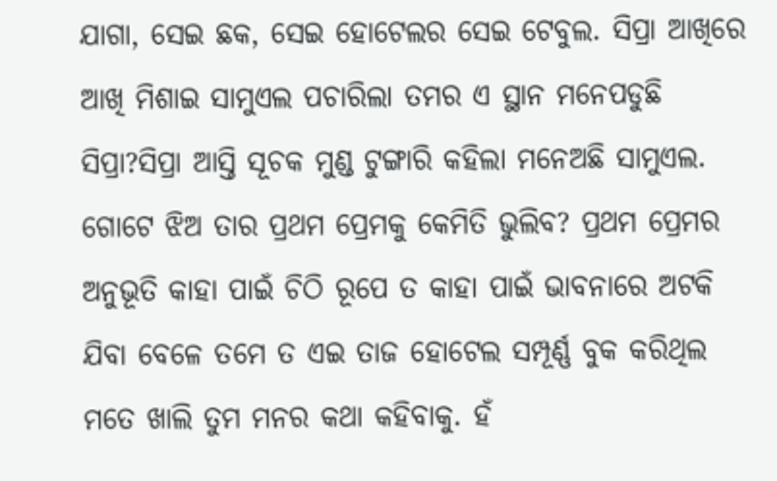ଯାଗା, ସେଇ ଛକ, ସେଇ ହୋଟେଲର ସେଇ ଟେବୁଲ. ସିପ୍ରା ଆଖିରେ ଆଖି ମିଶାଇ ସାମୁଏଲ ପଚାରିଲା ତମର ଏ ସ୍ଥାନ ମନେପଡୁଛି ସିପ୍ରା?ସିପ୍ରା ଆସ୍ତି ସୂଚକ ମୁଣ୍ଡ ଟୁଙ୍ଗାରି କହିଲା ମନେଅଛି ସାମୁଏଲ. ଗୋଟେ ଝିଅ ତାର ପ୍ରଥମ ପ୍ରେମକୁ କେମିତି ଭୁଲିବ? ପ୍ରଥମ ପ୍ରେମର ଅନୁଭୂତି କାହା ପାଇଁ ଚିଠି ରୂପେ ତ କାହା ପାଇଁ ଭାବନାରେ ଅଟକି ଯିବା ବେଳେ ତମେ ତ ଏଇ ତାଜ ହୋଟେଲ ସମ୍ପୂର୍ଣ୍ଣ ବୁକ କରିଥିଲ ମତେ ଖାଲି ତୁମ ମନର କଥା କହିବାକୁ. ହଁ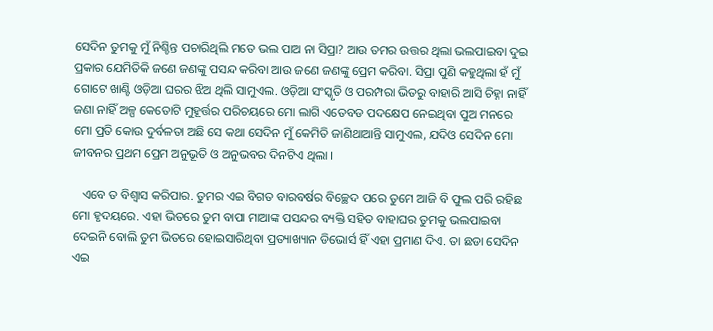ସେଦିନ ତୁମକୁ ମୁଁ ନିଶ୍ଚିନ୍ତ ପଚାରିଥିଲି ମତେ ଭଲ ପାଅ ନା ସିପ୍ରା? ଆଉ ତମର ଉତ୍ତର ଥିଲା ଭଲପାଇବା ଦୁଇ ପ୍ରକାର ଯେମିତିକି ଜଣେ ଜଣଙ୍କୁ ପସନ୍ଦ କରିବା ଆଉ ଜଣେ ଜଣଙ୍କୁ ପ୍ରେମ କରିବା. ସିପ୍ରା ପୁଣି କହୁଥିଲା ହଁ ମୁଁ ଗୋଟେ ଖାଣ୍ଟି ଓଡ଼ିଆ ଘରର ଝିଅ ଥିଲି ସାମୁଏଲ. ଓଡ଼ିଆ ସଂସ୍କୃତି ଓ ପରମ୍ପରା ଭିତରୁ ବାହାରି ଆସି ଚିହ୍ନା ନାହିଁ ଜଣା ନାହିଁ ଅଳ୍ପ କେତୋଟି ମୁହୂର୍ତ୍ତର ପରିଚୟରେ ମୋ ଲାଗି ଏତେବଡ ପଦକ୍ଷେପ ନେଇଥିବା ପୁଅ ମନରେ ମୋ ପ୍ରତି କୋଉ ଦୁର୍ବଳତା ଅଛି ସେ କଥା ସେଦିନ ମୁଁ କେମିତି ଜାଣିଥାଆନ୍ତି ସାମୁଏଲ, ଯଦିଓ ସେଦିନ ମୋ ଜୀବନର ପ୍ରଥମ ପ୍ରେମ ଅନୁଭୂତି ଓ ଅନୁଭବର ଦିନଟିଏ ଥିଲା ।

   ଏବେ ତ ବିଶ୍ୱାସ କରିପାର. ତୁମର ଏଇ ବିଗତ ବାରବର୍ଷର ବିଚ୍ଛେଦ ପରେ ତୁମେ ଆଜି ବି ଫୁଲ ପରି ରହିଛ ମୋ ହୃଦୟରେ. ଏହା ଭିତରେ ତୁମ ବାପା ମାଆଙ୍କ ପସନ୍ଦର ବ୍ୟକ୍ତି ସହିତ ବାହାଘର ତୁମକୁ ଭଲପାଇବା ଦେଇନି ବୋଲି ତୁମ ଭିତରେ ହୋଇସାରିଥିବା ପ୍ରତ୍ୟାଖ୍ୟାନ ଡିଭୋର୍ସ ହିଁ ଏହା ପ୍ରମାଣ ଦିଏ. ତା ଛଡା ସେଦିନ ଏଇ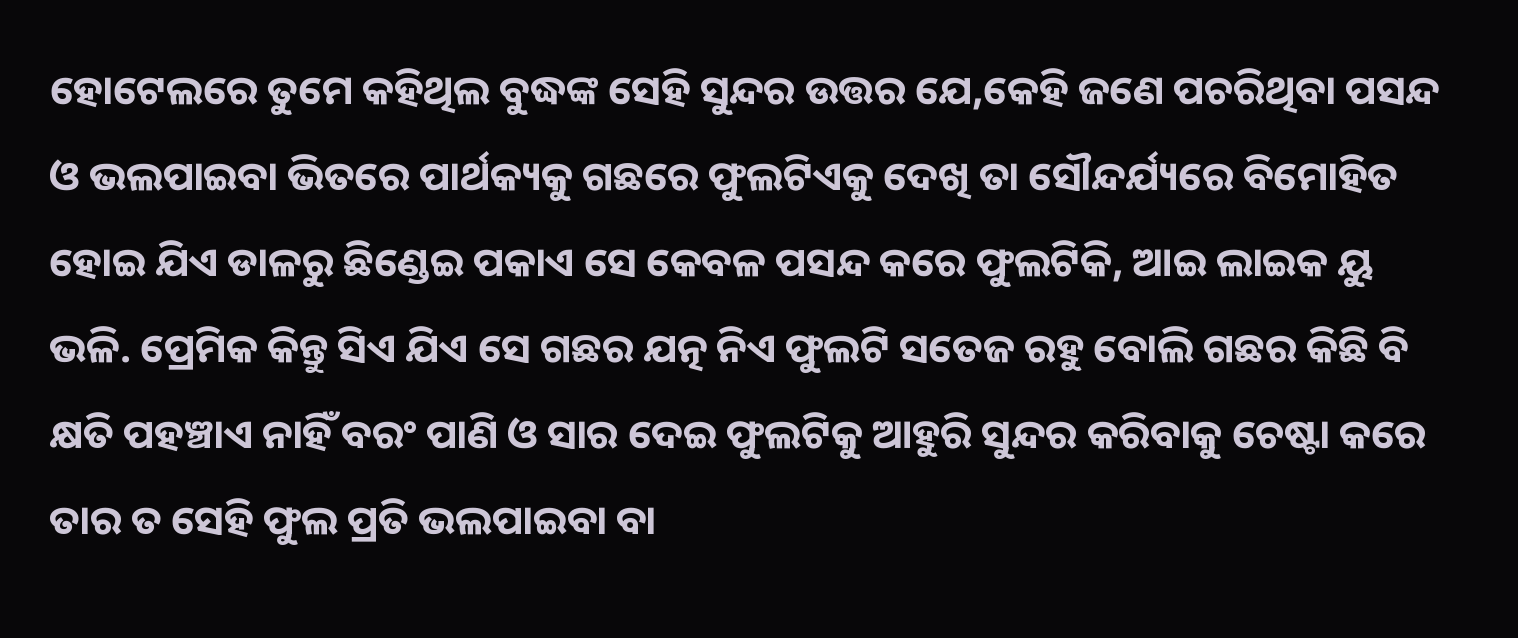ହୋଟେଲରେ ତୁମେ କହିଥିଲ ବୁଦ୍ଧଙ୍କ ସେହି ସୁନ୍ଦର ଉତ୍ତର ଯେ,କେହି ଜଣେ ପଚରିଥିବା ପସନ୍ଦ ଓ ଭଲପାଇବା ଭିତରେ ପାର୍ଥକ୍ୟକୁ ଗଛରେ ଫୁଲଟିଏକୁ ଦେଖି ତା ସୌନ୍ଦର୍ଯ୍ୟରେ ବିମୋହିତ ହୋଇ ଯିଏ ଡାଳରୁ ଛିଣ୍ଡେଇ ପକାଏ ସେ କେବଳ ପସନ୍ଦ କରେ ଫୁଲଟିକି, ଆଇ ଲାଇକ ୟୁ ଭଳି. ପ୍ରେମିକ କିନ୍ତୁ ସିଏ ଯିଏ ସେ ଗଛର ଯତ୍ନ ନିଏ ଫୁଲଟି ସତେଜ ରହୁ ବୋଲି ଗଛର କିଛି ବି କ୍ଷତି ପହଞ୍ଚାଏ ନାହିଁ ବରଂ ପାଣି ଓ ସାର ଦେଇ ଫୁଲଟିକୁ ଆହୁରି ସୁନ୍ଦର କରିବାକୁ ଚେଷ୍ଟା କରେ ତାର ତ ସେହି ଫୁଲ ପ୍ରତି ଭଲପାଇବା ବା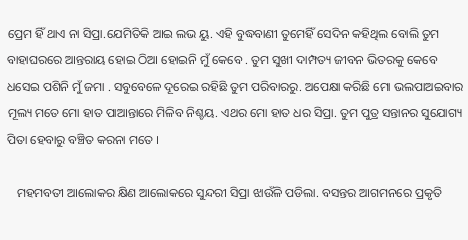ପ୍ରେମ ହିଁ ଥାଏ ନା ସିପ୍ରା.ଯେମିତିକି ଆଇ ଲଭ ୟୁ. ଏହି ବୁଦ୍ଧବାଣୀ ତୁମେହିଁ ସେଦିନ କହିଥିଲ ବୋଲି ତୁମ ବାହାଘରରେ ଆନ୍ତରାୟ ହୋଇ ଠିଆ ହୋଇନି ମୁଁ କେବେ . ତୁମ ସୁଖୀ ଦାମ୍ପତ୍ୟ ଜୀବନ ଭିତରକୁ କେବେ ଧସେଇ ପଶିନି ମୁଁ ଜମା . ସବୁବେଳେ ଦୂରେଇ ରହିଛି ତୁମ ପରିବାରରୁ. ଅପେକ୍ଷା କରିଛି ମୋ ଭଲପାଅଇବାର ମୂଲ୍ୟ ମତେ ମୋ ହାତ ପାଆନ୍ତାରେ ମିଳିବ ନିଶ୍ଚୟ. ଏଥର ମୋ ହାତ ଧର ସିପ୍ରା. ତୁମ ପୁତ୍ର ସନ୍ତାନର ସୁଯୋଗ୍ୟ ପିତା ହେବାରୁ ବଞ୍ଚିତ କରନା ମତେ ।

   ମହମବତୀ ଆଲୋକର କ୍ଷିଣ ଆଲୋକରେ ସୁନ୍ଦରୀ ସିପ୍ରା ଝାଉଁଳି ପଡିଲା. ବସନ୍ତର ଆଗମନରେ ପ୍ରକୃତି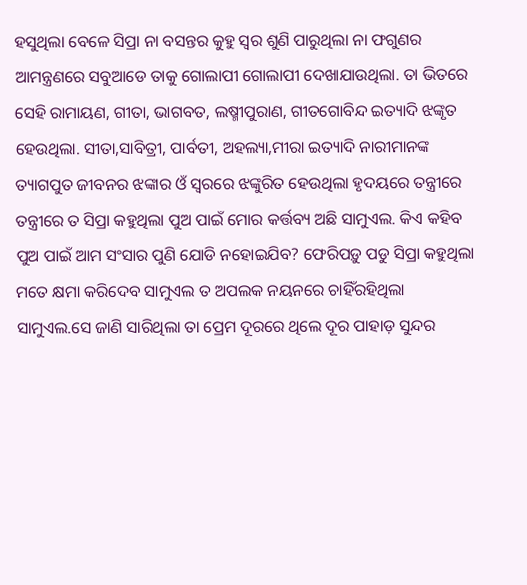ହସୁଥିଲା ବେଳେ ସିପ୍ରା ନା ବସନ୍ତର କୁହୁ ସ୍ୱର ଶୁଣି ପାରୁଥିଲା ନା ଫଗୁଣର ଆମନ୍ତ୍ରଣରେ ସବୁଆଡେ ତାକୁ ଗୋଲାପୀ ଗୋଲାପୀ ଦେଖାଯାଉଥିଲା. ତା ଭିତରେ ସେହି ରାମାୟଣ, ଗୀତା, ଭାଗବତ, ଲଷ୍ମୀପୁରାଣ, ଗୀତଗୋବିନ୍ଦ ଇତ୍ୟାଦି ଝଙ୍କୃତ ହେଉଥିଲା. ସୀତା,ସାବିତ୍ରୀ, ପାର୍ବତୀ, ଅହଲ୍ୟା,ମୀରା ଇତ୍ୟାଦି ନାରୀମାନଙ୍କ ତ୍ୟାଗପୁତ ଜୀବନର ଝଙ୍କାର ଓଁ ସ୍ୱରରେ ଝଙ୍କୁରିତ ହେଉଥିଲା ହୃଦୟରେ ତନ୍ତ୍ରୀରେ ତନ୍ତ୍ରୀରେ ତ ସିପ୍ରା କହୁଥିଲା ପୁଅ ପାଇଁ ମୋର କର୍ତ୍ତବ୍ୟ ଅଛି ସାମୁଏଲ. କିଏ କହିବ ପୁଅ ପାଇଁ ଆମ ସଂସାର ପୁଣି ଯୋଡି ନହୋଇଯିବ? ଫେରିପଡ଼ୁ ପଡୁ ସିପ୍ରା କହୁଥିଲା ମତେ କ୍ଷମା କରିଦେବ ସାମୁଏଲ ତ ଅପଲକ ନୟନରେ ଚାହିଁରହିଥିଲା ସାମୁଏଲ.ସେ ଜାଣି ସାରିଥିଲା ତା ପ୍ରେମ ଦୂରରେ ଥିଲେ ଦୂର ପାହାଡ଼ ସୁନ୍ଦର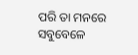ପରି ତା ମନରେ ସବୁବେଳେ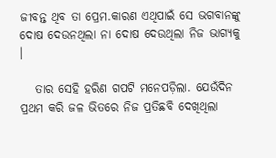ଜୀବନ୍ତ ଥିବ ତା ପ୍ରେମ.କାରଣ ଏଥିପାଇଁ ସେ ଭଗବାନଙ୍କୁ ଦୋଷ ଦେଉନଥିଲା ନା ଦୋଷ ଦେଉଥିଲା ନିଜ ଭାଗ୍ୟକୁ ।

   ତାର ସେହି ହରିଣ ଗପଟି ମନେପଡ଼ିଲା. ଯେଉଁଦିନ ପ୍ରଥମ କରି ଜଳ ଭିତରେ ନିଜ ପ୍ରତିଛବି ଦେଖିଥିଲା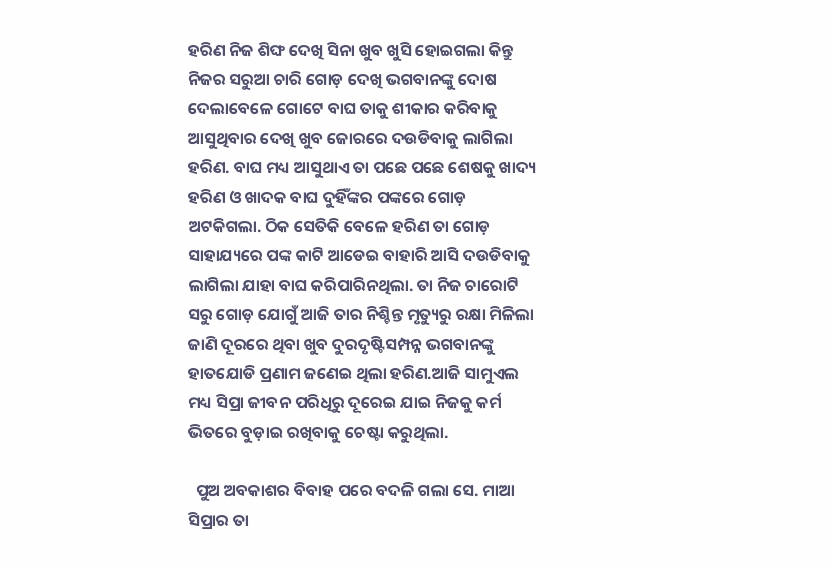ହରିଣ ନିଜ ଶିଙ୍ଘ ଦେଖି ସିନା ଖୁବ ଖୁସି ହୋଇଗଲା କିନ୍ତୁ ନିଜର ସରୁଆ ଚାରି ଗୋଡ଼ ଦେଖି ଭଗବାନଙ୍କୁ ଦୋଷ ଦେଲାବେଳେ ଗୋଟେ ବାଘ ତାକୁ ଶୀକାର କରିବାକୁ ଆସୁଥିବାର ଦେଖି ଖୁବ ଜୋରରେ ଦଉଡିବାକୁ ଲାଗିଲା ହରିଣ. ବାଘ ମଧ୍ୟ ଆସୁଥାଏ ତା ପଛେ ପଛେ ଶେଷକୁ ଖାଦ୍ୟ ହରିଣ ଓ ଖାଦକ ବାଘ ଦୁହିଁଙ୍କର ପଙ୍କରେ ଗୋଡ଼ ଅଟକିଗଲା. ଠିକ ସେତିକି ବେଳେ ହରିଣ ତା ଗୋଡ଼ ସାହାଯ୍ୟରେ ପଙ୍କ କାଟି ଆଡେଇ ବାହାରି ଆସି ଦଉଡିବାକୁ ଲାଗିଲା ଯାହା ବାଘ କରିପାରିନଥିଲା. ତା ନିଜ ଚାରୋଟି ସରୁ ଗୋଡ଼ ଯୋଗୁଁ ଆଜି ତାର ନିଶ୍ଚିନ୍ତ ମୃତ୍ୟୁରୁ ରକ୍ଷା ମିଳିଲା ଜାଣି ଦୂରରେ ଥିବା ଖୁବ ଦୁରଦୃଷ୍ଟିସମ୍ପନ୍ନ ଭଗବାନଙ୍କୁ ହାତଯୋଡି ପ୍ରଣାମ ଜଣେଇ ଥିଲା ହରିଣ.ଆଜି ସାମୁଏଲ ମଧ୍ୟ ସିପ୍ରା ଜୀବନ ପରିଧିରୁ ଦୂରେଇ ଯାଇ ନିଜକୁ କର୍ମ ଭିତରେ ବୁଡ଼ାଇ ରଖିବାକୁ ଚେଷ୍ଟା କରୁଥିଲା.

  ପୁଅ ଅବକାଶର ବିବାହ ପରେ ବଦଳି ଗଲା ସେ. ମାଆ ସିପ୍ରାର ତା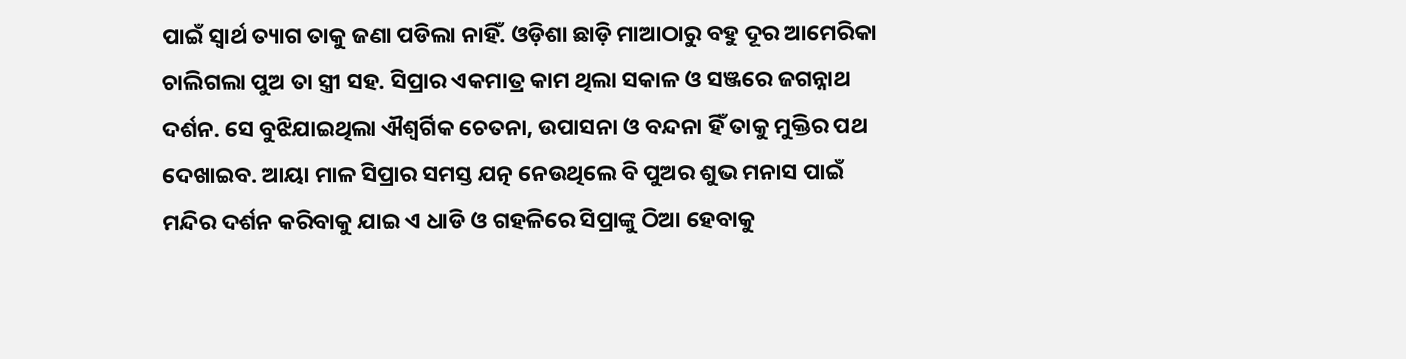ପାଇଁ ସ୍ୱାର୍ଥ ତ୍ୟାଗ ତାକୁ ଜଣା ପଡିଲା ନାହିଁ. ଓଡ଼ିଶା ଛାଡ଼ି ମାଆଠାରୁ ବହୁ ଦୂର ଆମେରିକା ଚାଲିଗଲା ପୁଅ ତା ସ୍ତ୍ରୀ ସହ. ସିପ୍ରାର ଏକମାତ୍ର କାମ ଥିଲା ସକାଳ ଓ ସଞ୍ଜରେ ଜଗନ୍ନାଥ ଦର୍ଶନ. ସେ ବୁଝିଯାଇଥିଲା ଐଶ୍ୱର୍ଗିକ ଚେତନା, ଉପାସନା ଓ ବନ୍ଦନା ହିଁ ତାକୁ ମୁକ୍ତିର ପଥ ଦେଖାଇବ. ଆୟା ମାଳ ସିପ୍ରାର ସମସ୍ତ ଯତ୍ନ ନେଉଥିଲେ ବି ପୁଅର ଶୁଭ ମନାସ ପାଇଁ ମନ୍ଦିର ଦର୍ଶନ କରିବାକୁ ଯାଇ ଏ ଧାଡି ଓ ଗହଳିରେ ସିପ୍ରାଙ୍କୁ ଠିଆ ହେବାକୁ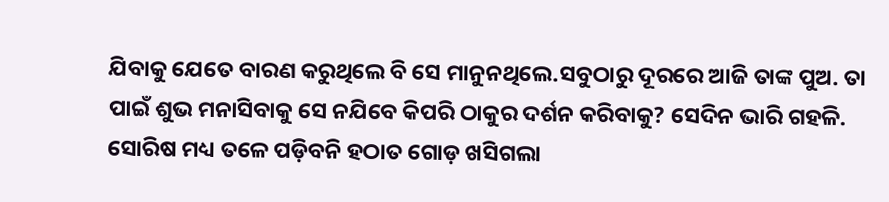ଯିବାକୁ ଯେତେ ବାରଣ କରୁଥିଲେ ବି ସେ ମାନୁନଥିଲେ.ସବୁଠାରୁ ଦୂରରେ ଆଜି ତାଙ୍କ ପୁଅ. ତା ପାଇଁ ଶୁଭ ମନାସିବାକୁ ସେ ନଯିବେ କିପରି ଠାକୁର ଦର୍ଶନ କରିବାକୁ? ସେଦିନ ଭାରି ଗହଳି. ସୋରିଷ ମଧ୍ୟ ତଳେ ପଡ଼ିବନି ହଠାତ ଗୋଡ଼ ଖସିଗଲା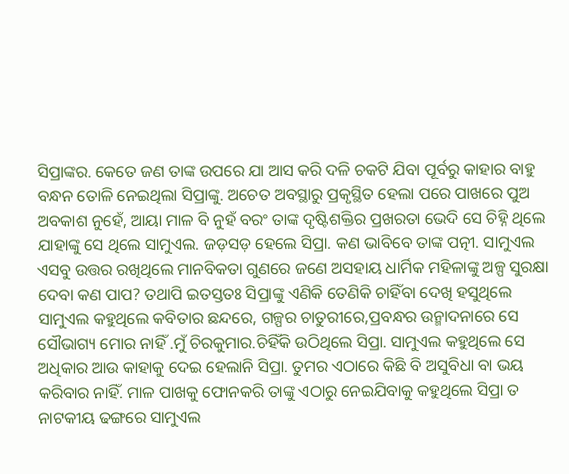ସିପ୍ରାଙ୍କର. କେତେ ଜଣ ତାଙ୍କ ଉପରେ ଯା ଆସ କରି ଦଳି ଚକଟି ଯିବା ପୂର୍ବରୁ କାହାର ବାହୁ ବନ୍ଧନ ତୋଳି ନେଇଥିଲା ସିପ୍ରାଙ୍କୁ. ଅଚେତ ଅବସ୍ଥାରୁ ପ୍ରକୃସ୍ଥିତ ହେଲା ପରେ ପାଖରେ ପୁଅ ଅବକାଶ ନୁହେଁ, ଆୟା ମାଳ ବି ନୁହଁ ବରଂ ତାଙ୍କ ଦୃଷ୍ଟିଶକ୍ତିର ପ୍ରଖରତା ଭେଦି ସେ ଚିହ୍ନି ଥିଲେ ଯାହାଙ୍କୁ ସେ ଥିଲେ ସାମୁଏଲ. ଜଡ଼ସଡ଼ ହେଲେ ସିପ୍ରା. କଣ ଭାବିବେ ତାଙ୍କ ପତ୍ନୀ. ସାମୁଏଲ ଏସବୁ ଉତ୍ତର ରଖିଥିଲେ ମାନବିକତା ଗୁଣରେ ଜଣେ ଅସହାୟ ଧାର୍ମିକ ମହିଳାଙ୍କୁ ଅଳ୍ପ ସୁରକ୍ଷା ଦେବା କଣ ପାପ? ତଥାପି ଇତସ୍ତତଃ ସିପ୍ରାଙ୍କୁ ଏଣିକି ତେଣିକି ଚାହିଁବା ଦେଖି ହସୁଥିଲେ ସାମୁଏଲ କହୁଥିଲେ କବିତାର ଛନ୍ଦରେ, ଗଳ୍ପର ଚାତୁରୀରେ,ପ୍ରବନ୍ଧର ଉନ୍ମାଦନାରେ ସେ ସୌଭାଗ୍ୟ ମୋର ନାହିଁ .ମୁଁ ଚିରକୁମାର.ଚିହିଁକି ଉଠିଥିଲେ ସିପ୍ରା. ସାମୁଏଲ କହୁଥିଲେ ସେ ଅଧିକାର ଆଉ କାହାକୁ ଦେଇ ହେଲାନି ସିପ୍ରା. ତୁମର ଏଠାରେ କିଛି ବି ଅସୁବିଧା ବା ଭୟ କରିବାର ନାହିଁ. ମାଳ ପାଖକୁ ଫୋନକରି ତାଙ୍କୁ ଏଠାରୁ ନେଇଯିବାକୁ କହୁଥିଲେ ସିପ୍ରା ତ ନାଟକୀୟ ଢଙ୍ଗରେ ସାମୁଏଲ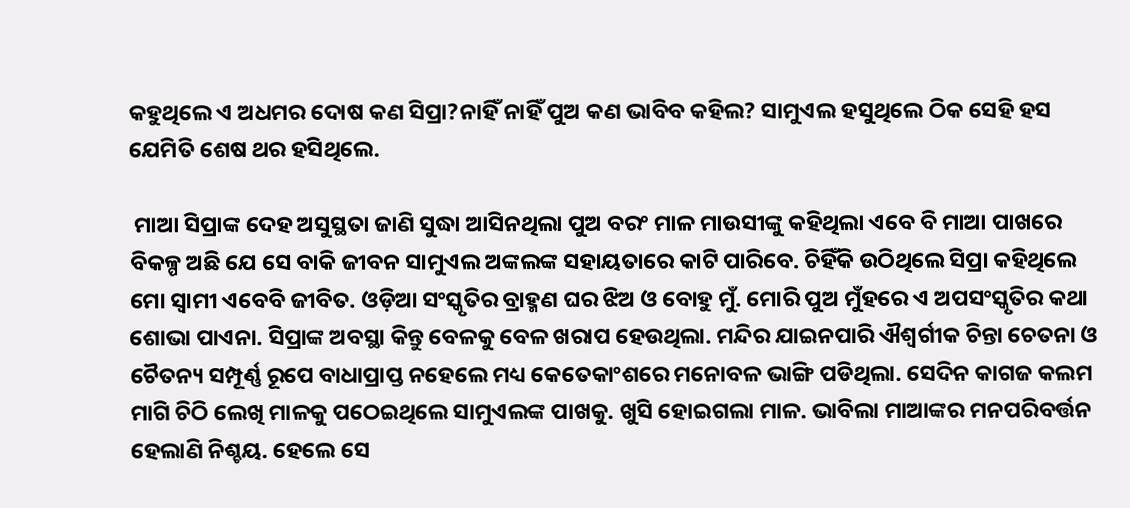କହୁଥିଲେ ଏ ଅଧମର ଦୋଷ କଣ ସିପ୍ରା?ନାହିଁ ନାହିଁ ପୁଅ କଣ ଭାବିବ କହିଲ? ସାମୁଏଲ ହସୁଥିଲେ ଠିକ ସେହି ହସ ଯେମିତି ଶେଷ ଥର ହସିଥିଲେ.

 ମାଆ ସିପ୍ରାଙ୍କ ଦେହ ଅସୁସ୍ଥତା ଜାଣି ସୁଦ୍ଧା ଆସିନଥିଲା ପୁଅ ବରଂ ମାଳ ମାଉସୀଙ୍କୁ କହିଥିଲା ଏବେ ବି ମାଆ ପାଖରେ ବିକଳ୍ପ ଅଛି ଯେ ସେ ବାକି ଜୀବନ ସାମୁଏଲ ଅଙ୍କଲଙ୍କ ସହାୟତାରେ କାଟି ପାରିବେ. ଚିହିଁକି ଉଠିଥିଲେ ସିପ୍ରା କହିଥିଲେ ମୋ ସ୍ୱାମୀ ଏବେବି ଜୀବିତ. ଓଡ଼ିଆ ସଂସ୍କୃତିର ବ୍ରାହ୍ମଣ ଘର ଝିଅ ଓ ବୋହୁ ମୁଁ. ମୋରି ପୁଅ ମୁଁହରେ ଏ ଅପସଂସ୍କୃତିର କଥା ଶୋଭା ପାଏନା. ସିପ୍ରାଙ୍କ ଅବସ୍ଥା କିନ୍ତୁ ବେଳକୁ ବେଳ ଖରାପ ହେଉଥିଲା. ମନ୍ଦିର ଯାଇନପାରି ଐଶ୍ବର୍ଗୀକ ଚିନ୍ତା ଚେତନା ଓ ଚୈତନ୍ୟ ସମ୍ପୂର୍ଣ୍ଣ ରୂପେ ବାଧାପ୍ରାପ୍ତ ନହେଲେ ମଧ୍ୟ କେତେକାଂଶରେ ମନୋବଳ ଭାଙ୍ଗି ପଡିଥିଲା. ସେଦିନ କାଗଜ କଲମ ମାଗି ଚିଠି ଲେଖି ମାଳକୁ ପଠେଇଥିଲେ ସାମୁଏଲଙ୍କ ପାଖକୁ. ଖୁସି ହୋଇଗଲା ମାଳ. ଭାବିଲା ମାଆଙ୍କର ମନପରିବର୍ତ୍ତନ ହେଲାଣି ନିଶ୍ଚୟ. ହେଲେ ସେ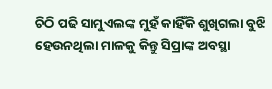ଚିଠି ପଢି ସାମୁଏଲଙ୍କ ମୁହଁ କାହିଁକି ଶୁଖିଗଲା ବୁଝି ହେଉନଥିଲା ମାଳକୁ କିନ୍ତୁ ସିପ୍ରାଙ୍କ ଅବସ୍ଥା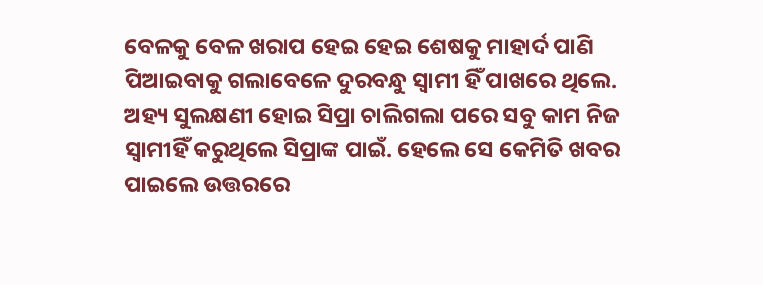ବେଳକୁ ବେଳ ଖରାପ ହେଇ ହେଇ ଶେଷକୁ ମାହାର୍ଦ ପାଣି ପିଆଇବାକୁ ଗଲାବେଳେ ଦୁରବନ୍ଧୁ ସ୍ବାମୀ ହିଁ ପାଖରେ ଥିଲେ. ଅହ୍ୟ ସୁଲକ୍ଷଣୀ ହୋଇ ସିପ୍ରା ଚାଲିଗଲା ପରେ ସବୁ କାମ ନିଜ ସ୍ୱାମୀହିଁ କରୁଥିଲେ ସିପ୍ରାଙ୍କ ପାଇଁ. ହେଲେ ସେ କେମିତି ଖବର ପାଇଲେ ଉତ୍ତରରେ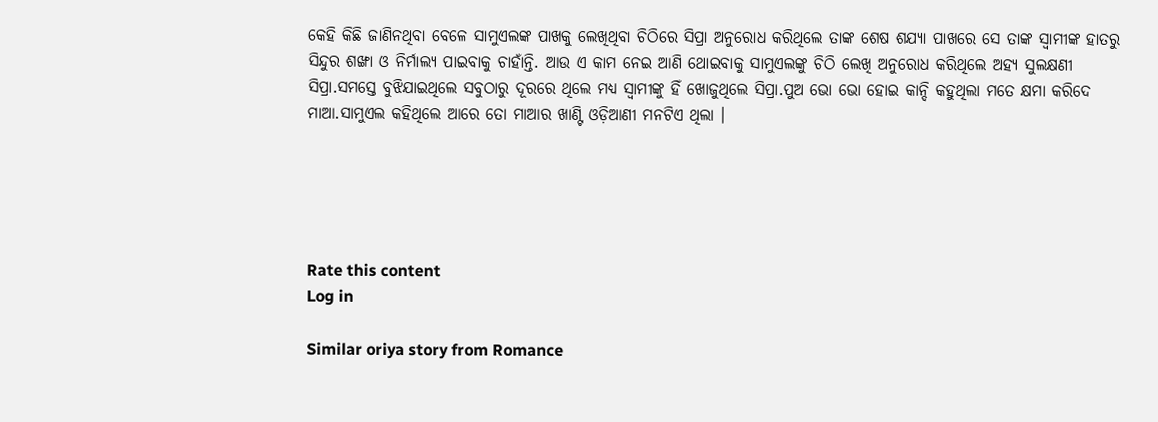କେହି କିଛି ଜାଣିନଥିବା ବେଳେ ସାମୁଏଲଙ୍କ ପାଖକୁ ଲେଖିଥିବା ଚିଠିରେ ସିପ୍ରା ଅନୁରୋଧ କରିଥିଲେ ତାଙ୍କ ଶେଷ ଶଯ୍ୟା ପାଖରେ ସେ ତାଙ୍କ ସ୍ୱାମୀଙ୍କ ହାତରୁ ସିନ୍ଦୁର ଶଙ୍ଖା ଓ ନିର୍ମାଲ୍ୟ ପାଇବାକୁ ଚାହାଁନ୍ତି. ଆଉ ଏ କାମ ନେଇ ଆଣି ଥୋଇବାକୁ ସାମୁଏଲଙ୍କୁ ଚିଠି ଲେଖି ଅନୁରୋଧ କରିଥିଲେ ଅହ୍ୟ ସୁଲକ୍ଷଣୀ ସିପ୍ରା.ସମସ୍ତେ ବୁଝିଯାଇଥିଲେ ସବୁଠାରୁ ଦୂରରେ ଥିଲେ ମଧ୍ୟ ସ୍ୱାମୀଙ୍କୁ ହିଁ ଖୋଜୁଥିଲେ ସିପ୍ରା.ପୁଅ ଭୋ ଭୋ ହୋଇ କାନ୍ଦି କହୁଥିଲା ମତେ କ୍ଷମା କରିଦେ ମାଆ.ସାମୁଏଲ କହିଥିଲେ ଆରେ ତୋ ମାଆର ଖାଣ୍ଟି ଓଡ଼ିଆଣୀ ମନଟିଏ ଥିଲା ।





Rate this content
Log in

Similar oriya story from Romance